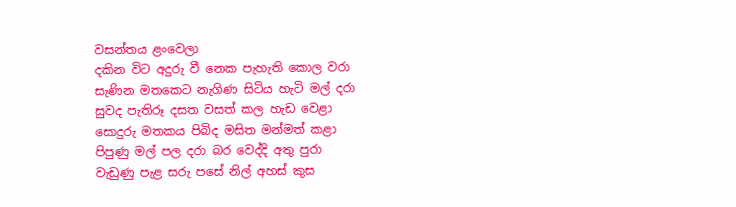වසන්තය ළංවෙලා
දකින විට අදුරු වී නෙක පැහැති කොල වරා
සැණින මතකෙට නැගිණ සිටිය හැටි මල් දරා
සුවද පැතිරූ දසත වසත් කල හැඩ වෙළා
සොදුරු මතකය පිබිද මසිත මන්මත් කළා
පිපුණු මල් පල දරා බර වෙද්දි අතු පුරා
වැඩුණු පැළ සරු පසේ නිල් අහස් කුස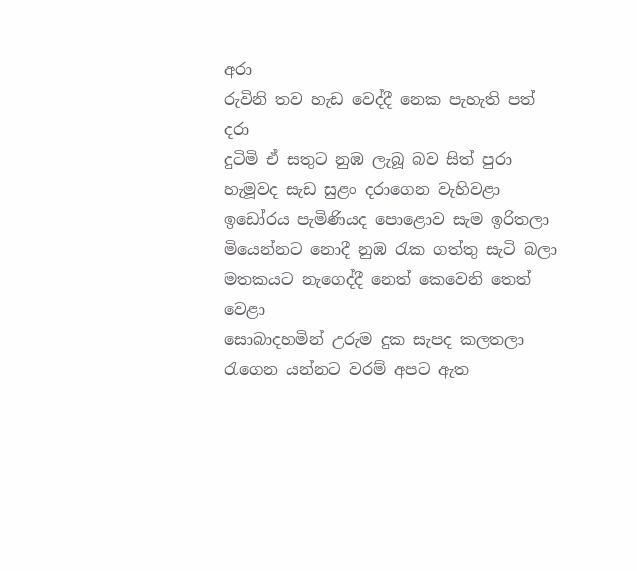අරා
රුවිනි තව හැඩ වෙද්දී නෙක පැහැති පත් දරා
දුටිමි ඒ සතුට නුඹ ලැබූ බව සිත් පුරා
හැමූවද සැඩ සුළං දරාගෙන වැහිවළා
ඉඩෝරය පැමිණියද පොළොව සැම ඉරිතලා
මියෙන්නට නොදී නුඹ රැක ගත්තු සැටි බලා
මතකයට නැගෙද්දී නෙත් කෙවෙනි තෙත් වෙළා
සොබාදහමින් උරුම දුක සැපද කලතලා
රැගෙන යන්නට වරම් අපට ඇත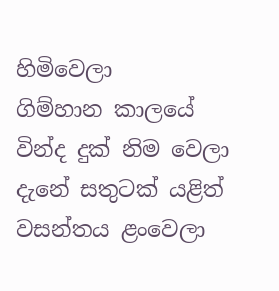හිමිවෙලා
ගිම්හාන කාලයේ වින්ද දුක් නිම වෙලා
දැනේ සතුටක් යළිත් වසන්තය ළංවෙලා